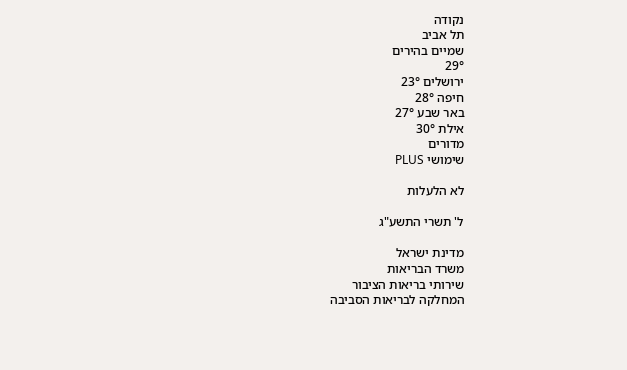נקודה
תל אביב
שמיים בהירים
29°
ירושלים 23°
חיפה 28°
באר שבע 27°
אילת 30°
מדורים
שימושי PLUS

לא הלעלות

ל' תשרי התשע"ג

מדינת ישראל
משרד הבריאות
שירותי בריאות הציבור
המחלקה לבריאות הסביבה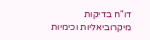דו"ח בדיקות מיקרוביאליות וכימיות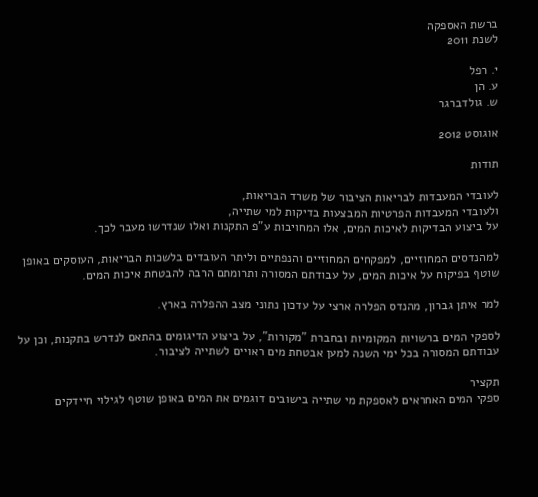ברשת האספקה
לשנת 2011

י. רפל
ע. הן
ש. גולדברגר

אוגוסט 2012

תודות

לעובדי המעבדות לבריאות הציבור של משרד הבריאות,
ולעובדי המעבדות הפרטיות המבצעות בדיקות למי שתייה,
על ביצוע הבדיקות לאיכות המים, אלו המחויבות ע"פ התקנות ואלו שנדרשו מעבר לכך.

למהנדסים המחוזיים, למפקחים המחוזיים והנפתיים וליתר העובדים בלשכות הבריאות, העוסקים באופן שוטף בפיקוח על איכות המים, על עבודתם המסורה ותרומתם הרבה להבטחת איכות המים.

למר איתן גברון, מהנדס הפלרה ארצי על עדכון נתוני מצב ההפלרה בארץ.

לספקי המים ברשויות המקומיות ובחברת "מקורות", על ביצוע הדיגומים בהתאם לנדרש בתקנות, וכן על עבודתם המסורה בכל ימי השנה למען אבטחת מים ראויים לשתייה לציבור.

תקציר
ספקי המים האחראים לאספקת מי שתייה בישובים דוגמים את המים באופן שוטף לגילוי חיידקים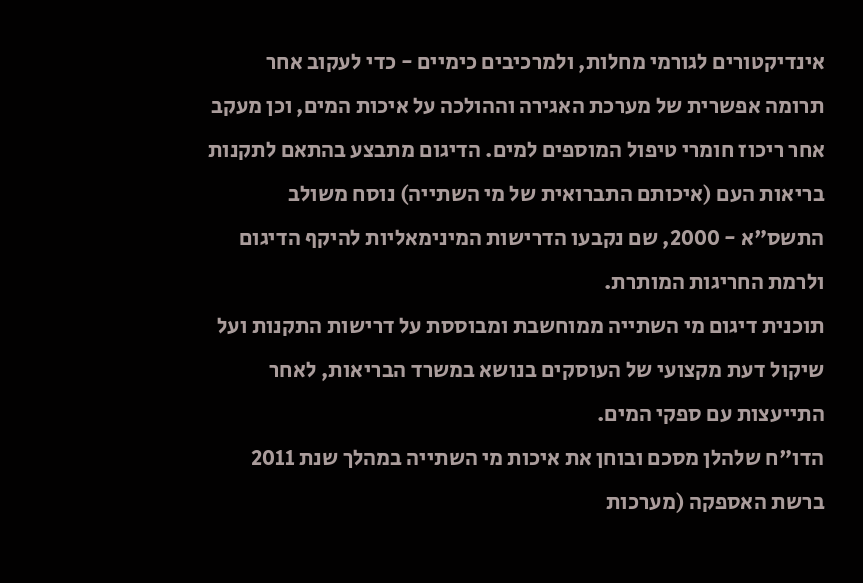אינדיקטורים לגורמי מחלות, ולמרכיבים כימיים - כדי לעקוב אחר תרומה אפשרית של מערכת האגירה וההולכה על איכות המים, וכן מעקב אחר ריכוז חומרי טיפול המוספים למים. הדיגום מתבצע בהתאם לתקנות בריאות העם (איכותם התברואית של מי השתייה) נוסח משולב התשס"א - 2000, שם נקבעו הדרישות המינימאליות להיקף הדיגום ולרמת החריגות המותרת.
תוכנית דיגום מי השתייה ממוחשבת ומבוססת על דרישות התקנות ועל שיקול דעת מקצועי של העוסקים בנושא במשרד הבריאות, לאחר התייעצות עם ספקי המים.
הדו"ח שלהלן מסכם ובוחן את איכות מי השתייה במהלך שנת 2011 ברשת האספקה (מערכות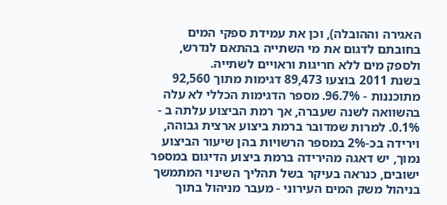האגירה וההובלה), וכן את עמידת ספקי המים בחובתם לדגום את מי השתייה בהתאם לנדרש, ולספק מים ללא חריגות וראויים לשתייה.
בשנת 2011 בוצעו 89,473 דגימות מתוך 92,560 מתוכננות - 96.7%. מספר הדגימות הכללי לא עלה בהשוואה לשנה שעברה, אך רמת הביצוע עלתה ב - 0.1%. למרות שמדובר ברמת ביצוע ארצית גבוהה, וירידה בכ-2% במספר הרשויות בהן שיעור הביצוע נמוך, יש דאגה מהירידה ברמת ביצוע הדיגום במספר ישובים, כנראה בעיקר בשל תהליך השינוי המתמשך בניהול משק המים העירוני - מעבר מניהול בתוך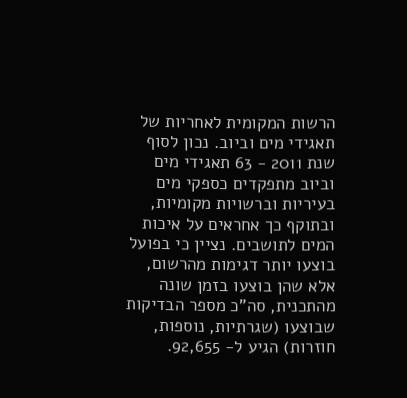הרשות המקומית לאחריות של תאגידי מים וביוב. נכון לסוף שנת 2011 - 63 תאגידי מים וביוב מתפקדים כספקי מים בעיריות וברשויות מקומיות, ובתוקף כך אחראים על איכות המים לתושבים. נציין כי בפועל בוצעו יותר דגימות מהרשום, אלא שהן בוצעו בזמן שונה מהתכנית, סה"כ מספר הבדיקות שבוצעו (שגרתיות, נוספות, חוזרות) הגיע ל- 92,655.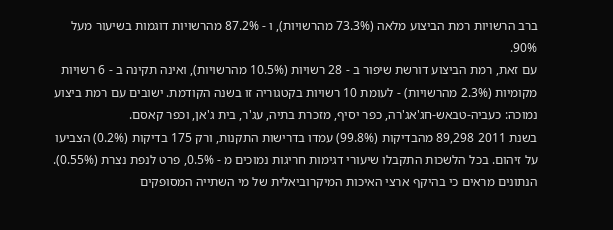ברב הרשויות רמת הביצוע מלאה (73.3% מהרשויות), ו - 87.2% מהרשויות דוגמות בשיעור מעל 90%.
עם זאת, רמת הביצוע דורשת שיפור ב - 28 רשויות (10.5% מהרשויות), ואינה תקינה ב - 6 רשויות מקומיות (2.3% מהרשויות) - לעומת 10 רשויות בקטגוריה זו בשנה הקודמת. ישובים עם רמת ביצוע נמוכה: כעביה-טבאש-חג'אג'רה, כפר יסיף, מזכרת בתיה, עג'ר, בית ג'אן, וכפר קאסם.
בשנת 2011 89,298 מהבדיקות (99.8%) עמדו בדרישות התקנות, ורק 175 בדיקות (0.2%) הצביעו על זיהום. בכל הלשכות התקבלו שיעורי דגימות חריגות נמוכים מ - 0.5%, פרט לנפת נצרת (0.55%). הנתונים מראים כי בהיקף ארצי האיכות המיקרוביאלית של מי השתייה המסופקים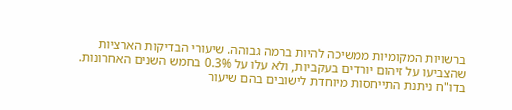ברשויות המקומיות ממשיכה להיות ברמה גבוהה. שיעורי הבדיקות הארציות שהצביעו על זיהום יורדים בעקביות, ולא עלו על 0.3% בחמש השנים האחרונות.
בדו"ח ניתנת התייחסות מיוחדת לישובים בהם שיעור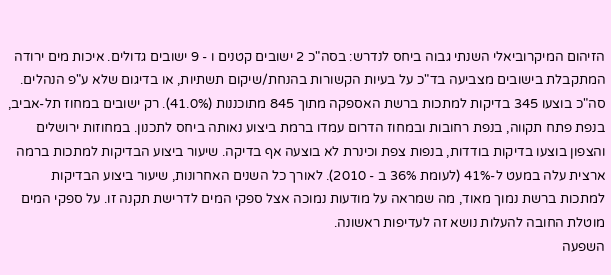הזיהום המיקרוביאלי השנתי גבוה ביחס לנדרש: בסה"כ 2 ישובים קטנים ו - 9 ישובים גדולים. איכות מים ירודה המתקבלת בישובים מצביעה בד"כ על בעיות הקשורות בהנחת/שיקום תשתיות, או בדיגום שלא ע"פ הנהלים.
סה"כ בוצעו 345 בדיקות למתכות ברשת האספקה מתוך 845 מתוכננות (41.0%). רק ישובים במחוז תל-אביב, בנפת פתח תקווה, בנפת רחובות ובמחוז הדרום עמדו ברמת ביצוע נאותה ביחס לתכנון. במחוזות ירושלים והצפון בוצעו בדיקות בודדות, בנפות צפת וכינרת לא בוצעה אף בדיקה. שיעור ביצוע הבדיקות למתכות ברמה ארצית עלה במעט ל-41% (לעומת 36% ב - 2010). לאורך כל השנים האחרונות, שיעור ביצוע הבדיקות למתכות ברשת נמוך מאוד, מה שמראה על מודעות נמוכה אצל ספקי המים לדרישת תקנה זו. על ספקי המים מוטלת החובה להעלות נושא זה לעדיפות ראשונה.
השפעה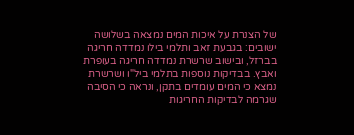של הצנרת על איכות המים נמצאה בשלושה ישובים: בגבעת זאב ותלמי בילו נמדדה חריגה בברזל, ובישוב שרשרת נמדדה חריגה בעופרת ואבץ. בבדיקות נוספות בתלמי ביל"ו ושרשרת נמצא כי המים עומדים בתקן, ונראה כי הסיבה שגרמה לבדיקות החריגות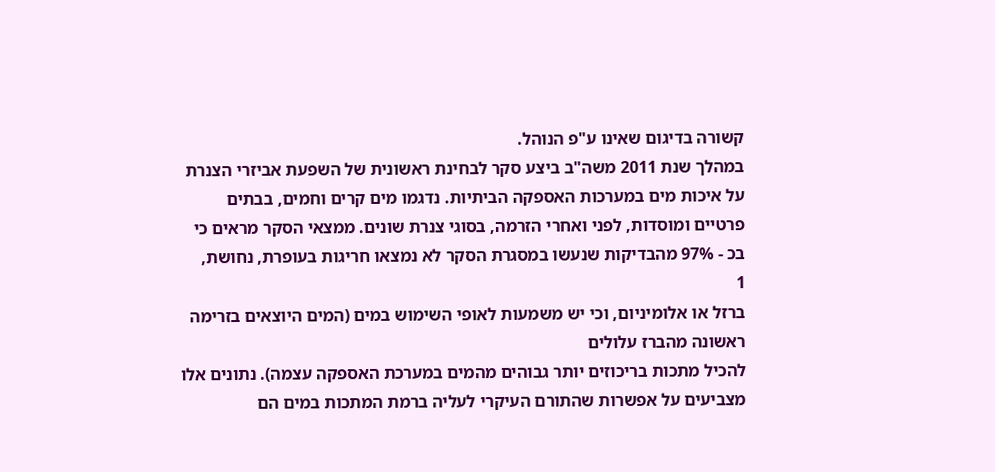קשורה בדיגום שאינו ע"פ הנוהל.
במהלך שנת 2011 משה"ב ביצע סקר לבחינת ראשונית של השפעת אביזרי הצנרת על איכות מים במערכות האספקה הביתיות. נדגמו מים קרים וחמים, בבתים פרטיים ומוסדות, לפני ואחרי הזרמה, בסוגי צנרת שונים. ממצאי הסקר מראים כי בכ - 97% מהבדיקות שנעשו במסגרת הסקר לא נמצאו חריגות בעופרת, נחושת,
1
ברזל או אלומיניום, וכי יש משמעות לאופי השימוש במים (המים היוצאים בזרימה ראשונה מהברז עלולים
להכיל מתכות בריכוזים יותר גבוהים מהמים במערכת האספקה עצמה). נתונים אלו מצביעים על אפשרות שהתורם העיקרי לעליה ברמת המתכות במים הם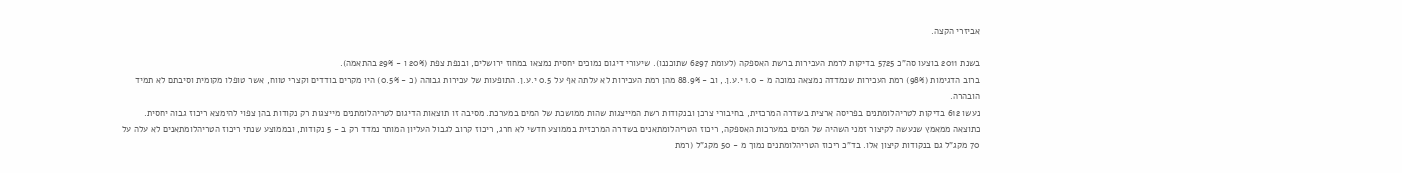אביזרי הקצה.

בשנת 2011 בוצעו סה"כ 5725 בדיקות לרמת העכירות ברשת האספקה (לעומת 6297 שתוכננו). שיעורי דיגום נמוכים יחסית נמצאו במחוז ירושלים, ובנפת צפת (20% ו - 29% בהתאמה).
ברוב הדגימות (98%) רמת העכירות שנמדדה נמצאה נמוכה מ - 1.0 י.ע.ן., וב - 88.9% מהן רמת העכירות לא עלתה אף על 0.5 י.ע.ן. התופעות של עכירות גבוהה (כ - 0.5%) היו מקרים בודדים וקצרי טווח, אשר טופלו מקומית וסיבתם לא תמיד הובהרה.
נעשו 612 בדיקות לטריהלומתנים בפריסה ארצית בשדרה המרכזית, בחיבורי צרכן ובנקודות רשת המייצגות שהות ממושכת של המים במערכת. מסיבה זו תוצאות הדיגום לטריהלומתנים מייצגות רק נקודות בהן צפוי להימצא ריכוז גבוה יחסית. כתוצאה ממאמץ שנעשה לקיצור זמני השהיה של המים במערכות האספקה, ריכוז הטריהלומתאנים בשדרה המרכזית בממוצע חדשי לא חרג, ריכוז קרוב לגבול העליון המותר נמדד רק ב - 5 נקודות, ובממוצע שנתי ריכוז הטריהלומתאנים לא עלה על 70 מקג"ל גם בנקודות קיצון אלו. בד"כ ריכוז הטריהלומתנים נמוך מ - 50 מקג"ל (רמת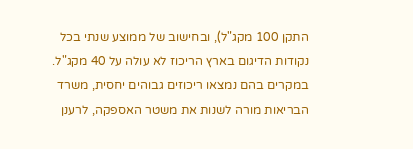התקן 100 מקג"ל), ובחישוב של ממוצע שנתי בכל נקודות הדיגום בארץ הריכוז לא עולה על 40 מקג"ל. במקרים בהם נמצאו ריכוזים גבוהים יחסית, משרד הבריאות מורה לשנות את משטר האספקה, לרענן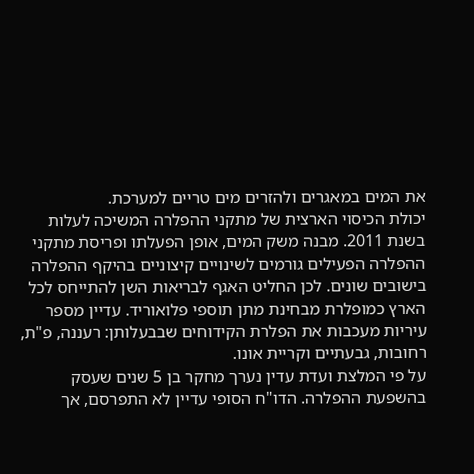את המים במאגרים ולהזרים מים טריים למערכת.
יכולת הכיסוי הארצית של מתקני ההפלרה המשיכה לעלות בשנת 2011. מבנה משק המים, אופן הפעלתו ופריסת מתקני ההפלרה הפעילים גורמים לשינויים קיצוניים בהיקף ההפלרה בישובים שונים. לכן החליט האגף לבריאות השן להתייחס לכל הארץ כמופלרת מבחינת מתן תוספי פלואוריד. עדיין מספר עיריות מעכבות את הפלרת הקידוחים שבבעלותן: רעננה, פ"ת, רחובות, גבעתיים וקריית אונו.
על פי המלצת ועדת עדין נערך מחקר בן 5 שנים שעסק בהשפעת ההפלרה. הדו"ח הסופי עדיין לא התפרסם, אך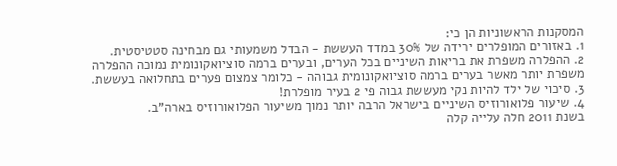המסקנות הראשוניות הן כי:
1. באזורים המופלרים ירידה של 30% במדד העששת - הבדל משמעותי גם מבחינה סטטיסטית.
2. ההפלרה משפרת את בריאות השיניים בכל הערים, ובערים ברמה סוציואקונומית נמוכה ההפלרה משפרת יותר מאשר בערים ברמה סוציואקונומית גבוהה - כלומר צמצום פערים בתחלואה בעששת.
3. סיכוי של ילד להיות נקי מעששת גבוה פי 2 בעיר מופלרת!
4. שיעור פלואורוזיס השיניים בישראל הרבה יותר נמוך משיעור הפלואורוזיס בארה"ב.
בשנת 2011 חלה עלייה קלה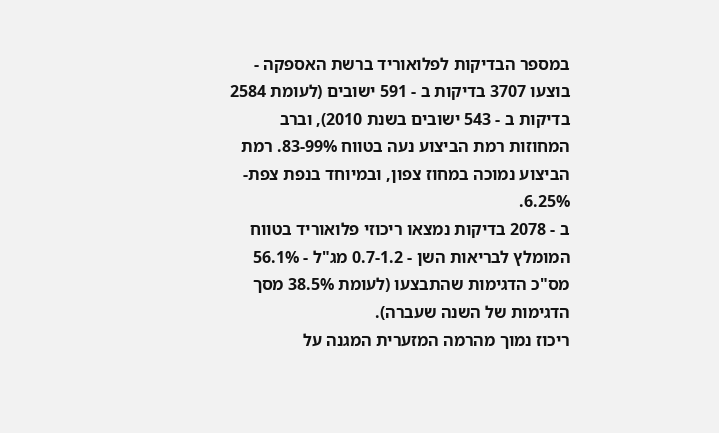במספר הבדיקות לפלואוריד ברשת האספקה - בוצעו 3707 בדיקות ב - 591 ישובים (לעומת 2584 בדיקות ב - 543 ישובים בשנת 2010), וברב המחוזות רמת הביצוע נעה בטווח 83-99%. רמת הביצוע נמוכה במחוז צפון, ובמיוחד בנפת צפת- 6.25%.
ב - 2078 בדיקות נמצאו ריכוזי פלואוריד בטווח המומלץ לבריאות השן - 0.7-1.2 מג"ל - 56.1% מס"כ הדגימות שהתבצעו (לעומת 38.5% מסך הדגימות של השנה שעברה).
ריכוז נמוך מהרמה המזערית המגנה על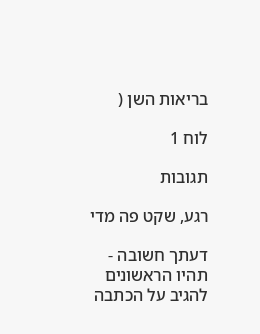בריאות השן (

לוח 1

תגובות

רגע, שקט פה מדי

דעתך חשובה - תהיו הראשונים להגיב על הכתבה